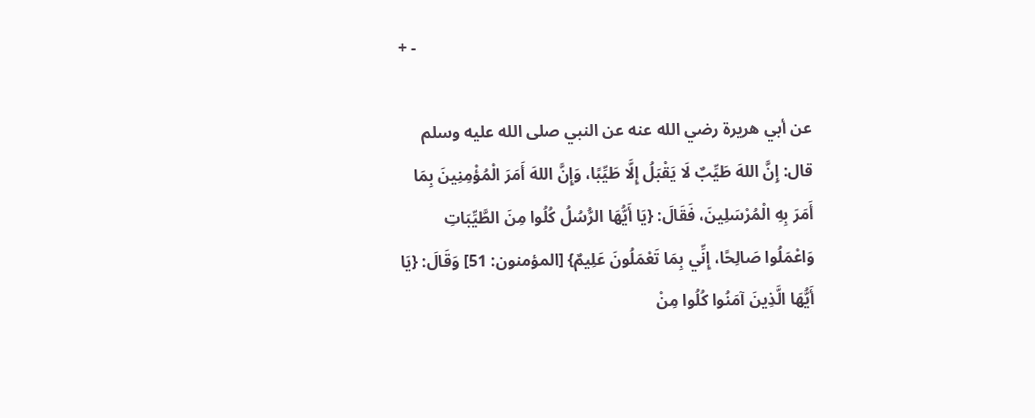+ -

عن أبي هريرة رضي الله عنه عن النبي صلى الله عليه وسلم قال: إِنَّ اللهَ طَيِّبٌ لَا يَقْبَلُ إِلَّا طَيِّبًا، وَإِنَّ اللهَ أَمَرَ الْمُؤْمِنِينَ بِمَا أَمَرَ بِهِ الْمُرْسَلِينَ، فَقَالَ: {يَا أَيُّهَا الرُّسُلُ كُلُوا مِنَ الطَّيِّبَاتِ وَاعْمَلُوا صَالِحًا، إِنِّي بِمَا تَعْمَلُونَ عَلِيمٌ} [المؤمنون: 51] وَقَالَ: {يَا أَيُّهَا الَّذِينَ آمَنُوا كُلُوا مِنْ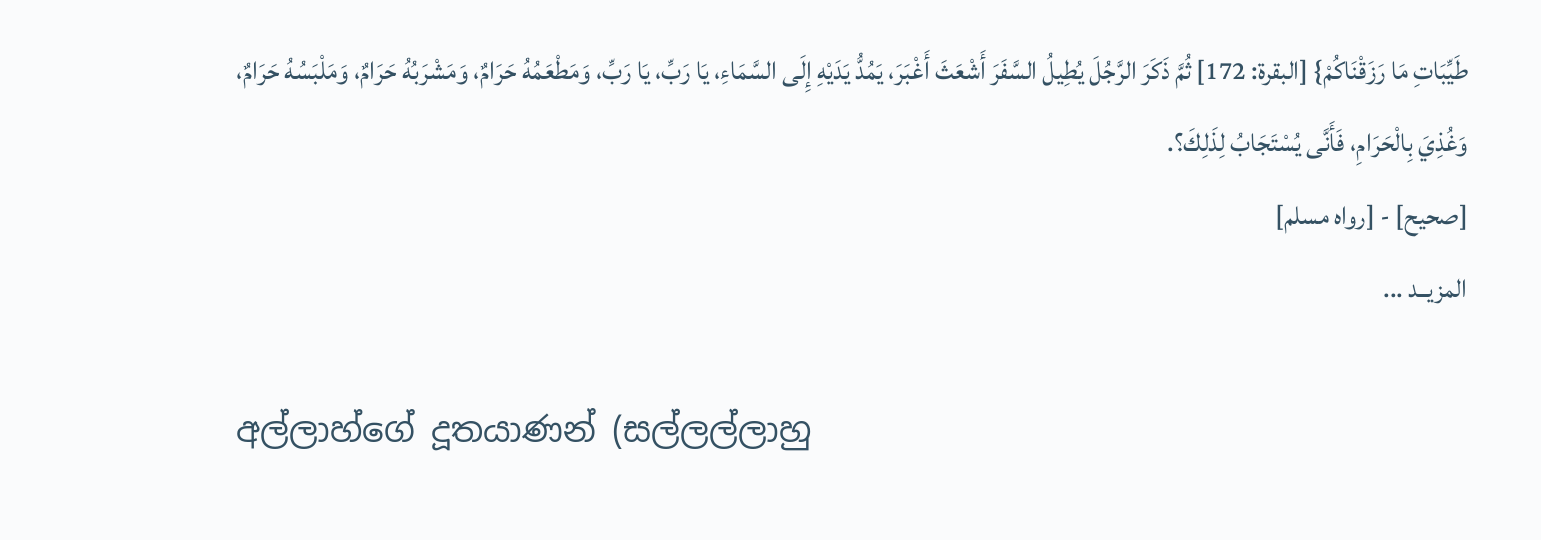طَيِّبَاتِ مَا رَزَقْنَاكُمْ} [البقرة: 172] ثُمَّ ذَكَرَ الرَّجُلَ يُطِيلُ السَّفَرَ أَشْعَثَ أَغْبَرَ، يَمُدُّ يَدَيْهِ إِلَى السَّمَاءِ، يَا رَبِّ، يَا رَبِّ، وَمَطْعَمُهُ حَرَامٌ، وَمَشْرَبُهُ حَرَامٌ، وَمَلْبَسُهُ حَرَامٌ، وَغُذِيَ بِالْحَرَامِ، فَأَنَّى يُسْتَجَابُ لِذَلِكَ؟.
[صحيح] - [رواه مسلم]
المزيــد ...

අල්ලාහ්ගේ දූතයාණන් (සල්ලල්ලාහු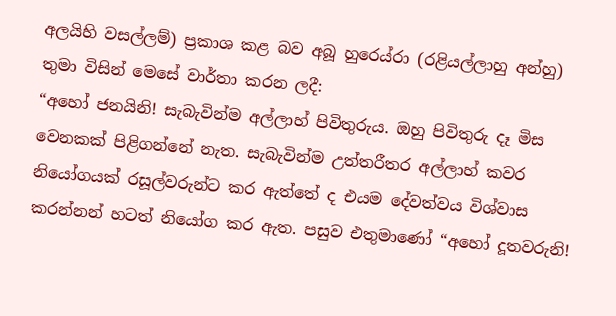අලයිහි වසල්ලම්) ප්‍රකාශ කළ බව අබූ හුරෙය්රා (රළියල්ලාහු අන්හු) තුමා විසින් මෙසේ වාර්තා කරන ලදී:
“අහෝ ජනයිනි! සැබැවින්ම අල්ලාහ් පිවිතුරුය. ඔහු පිවිතුරු දෑ මිස වෙනකක් පිළිගන්නේ නැත. සැබැවින්ම උත්තරීතර අල්ලාහ් කවර නියෝගයක් රසූල්වරුන්ට කර ඇත්තේ ද එයම දේවත්වය විශ්වාස කරන්නන් හටත් නියෝග කර ඇත. පසුව එතුමාණෝ “අහෝ දූතවරුනි!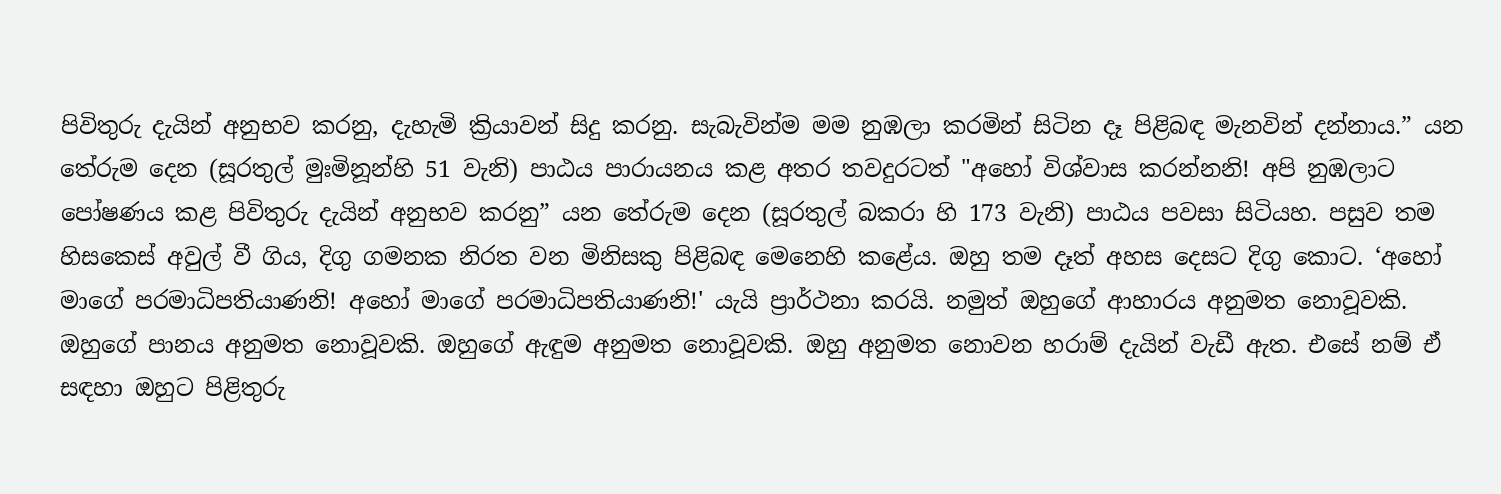පිවිතුරු දැයින් අනුභව කරනු, දැහැමි ක්‍රියාවන් සිදු කරනු. සැබැවින්ම මම නුඹලා කරමින් සිටින දෑ පිළිබඳ මැනවින් දන්නාය.” යන තේරුම දෙන (සූරතුල් මුඃමිනූන්හි 51 වැනි) පාඨය පාරායනය කළ අතර තවදුරටත් "අහෝ විශ්වාස කරන්නනි! අපි නුඹලාට පෝෂණය කළ පිවිතුරු දැයින් අනුභව කරනු” යන තේරුම දෙන (සූරතුල් බකරා හි 173 වැනි) පාඨය පවසා සිටියහ. පසුව තම හිසකෙස් අවුල් වී ගිය, දිගු ගමනක නිරත වන මිනිසකු පිළිබඳ මෙනෙහි කළේය. ඔහු තම දෑත් අහස දෙසට දිගු කොට. ‘අහෝ මාගේ පරමාධිපතියාණනි! අහෝ මාගේ පරමාධිපතියාණනි!' යැයි ප්‍රාර්ථනා කරයි. නමුත් ඔහුගේ ආහාරය අනුමත නොවූවකි. ඔහුගේ පානය අනුමත නොවූවකි. ඔහුගේ ඇඳුම අනුමත නොවූවකි. ඔහු අනුමත නොවන හරාම් දැයින් වැඩී ඇත. එසේ නම් ඒ සඳහා ඔහුට පිළිතුරු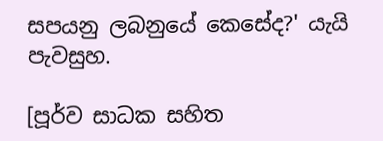සපයනු ලබනුයේ කෙසේද?' යැයි පැවසුහ.

[පූර්ව සාධක සහිත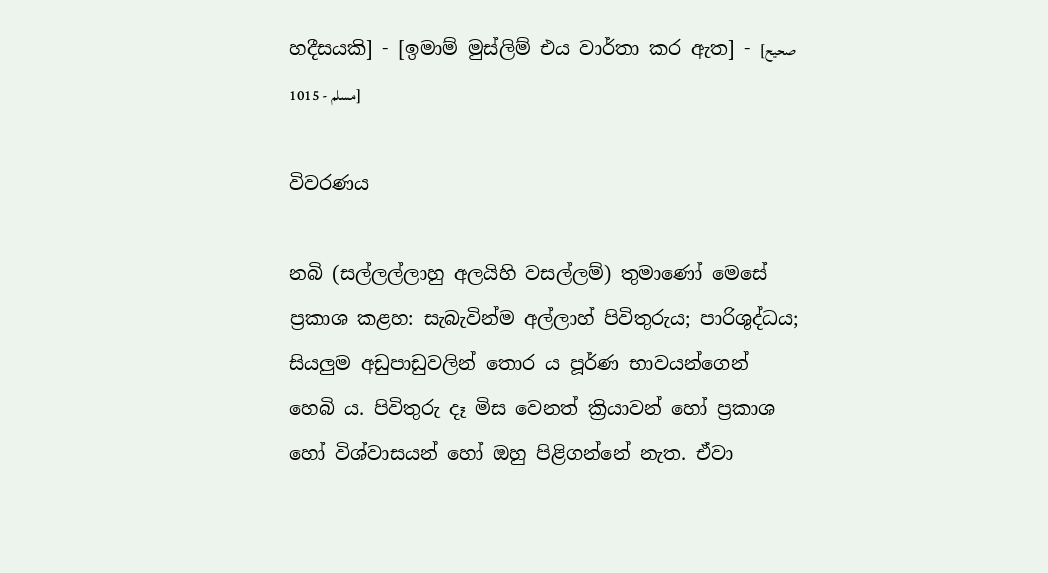හදීසයකි] - [ඉමාම් මුස්ලිම් එය වාර්තා කර ඇත] - [صحيح مسلم - 1015]

විවරණය

නබි (සල්ලල්ලාහු අලයිහි වසල්ලම්) තුමාණෝ මෙසේ ප්‍රකාශ කළහ: සැබැවින්ම අල්ලාහ් පිවිතුරුය; පාරිශුද්ධය; සියලුම අඩුපාඩුවලින් තොර ය පූර්ණ භාවයන්ගෙන් හෙබි ය. පිවිතුරු දෑ මිස වෙනත් ක්‍රියාවන් හෝ ප්‍රකාශ හෝ විශ්වාසයන් හෝ ඔහු පිළිගන්නේ නැත. ඒවා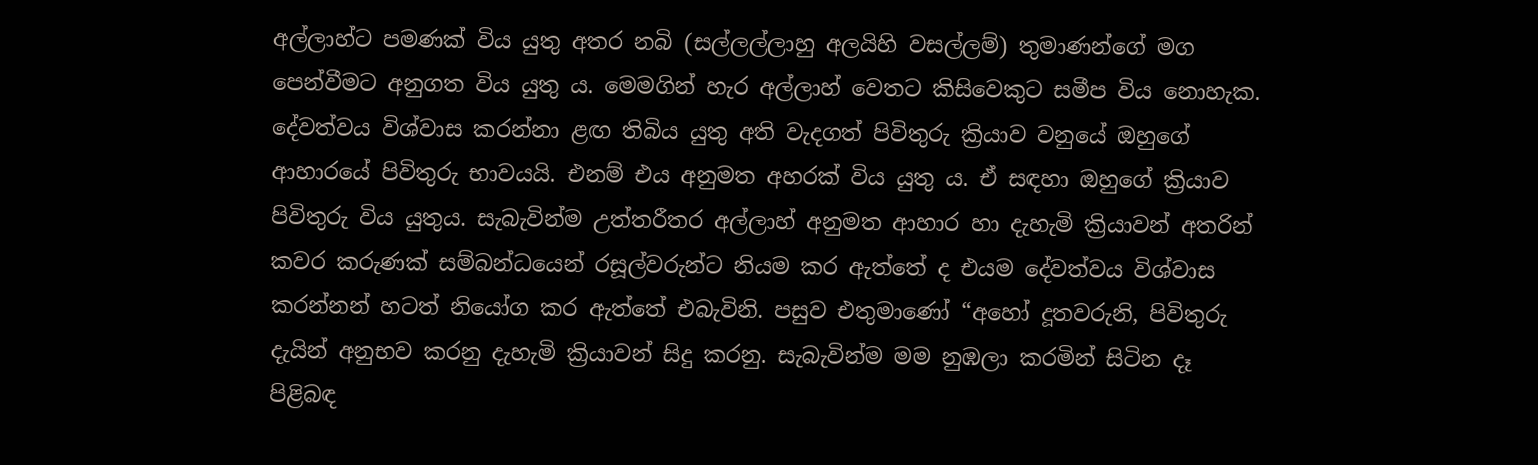අල්ලාහ්ට පමණක් විය යුතු අතර නබි (සල්ලල්ලාහු අලයිහි වසල්ලම්) තුමාණන්ගේ මග පෙන්වීමට අනුගත විය යුතු ය. මෙමගින් හැර අල්ලාහ් වෙතට කිසිවෙකුට සමීප විය නොහැක. දේවත්වය විශ්වාස කරන්නා ළඟ තිබිය යුතු අති වැදගත් පිවිතුරු ක්‍රියාව වනුයේ ඔහුගේ ආහාරයේ පිවිතුරු භාවයයි. එනම් එය අනුමත අහරක් විය යුතු ය. ඒ සඳහා ඔහුගේ ක්‍රියාව පිවිතුරු විය යුතුය. සැබැවින්ම උත්තරීතර අල්ලාහ් අනුමත ආහාර හා දැහැමි ක්‍රියාවන් අතරින් කවර කරුණක් සම්බන්ධයෙන් රසූල්වරුන්ට නියම කර ඇත්තේ ද එයම දේවත්වය විශ්වාස කරන්නන් හටත් නියෝග කර ඇත්තේ එබැවිනි. පසුව එතුමාණෝ “අහෝ දූතවරුනි, පිවිතුරු දැයින් අනුභව කරනු දැහැමි ක්‍රියාවන් සිදු කරනු. සැබැවින්ම මම නුඹලා කරමින් සිටින දෑ පිළිබඳ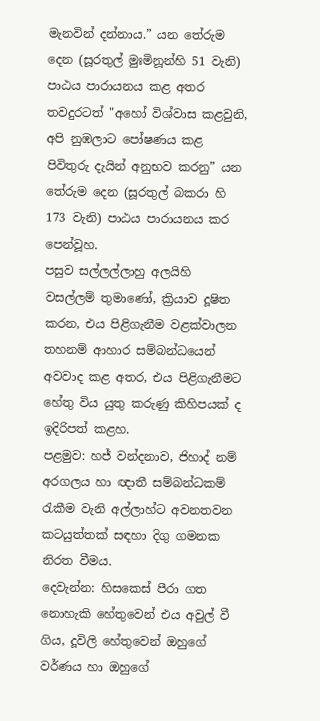මැනවින් දන්නාය.” යන තේරුම දෙන (සූරතුල් මුඃමිනූන්හි 51 වැනි) පාඨය පාරායනය කළ අතර තවදුරටත් "අහෝ විශ්වාස කළවුනි, අපි නුඹලාට පෝෂණය කළ පිවිතුරු දැයින් අනුභව කරනු” යන තේරුම දෙන (සූරතුල් බකරා හි 173 වැනි) පාඨය පාරායනය කර පෙන්වූහ.
පසුව සල්ලල්ලාහු අලයිහි වසල්ලම් තුමාණෝ, ක්‍රියාව දූෂිත කරන, එය පිළිගැනීම වළක්වාලන තහනම් ආහාර සම්බන්ධයෙන් අවවාද කළ අතර, එය පිළිගැනීමට හේතු විය යුතු කරුණු කිහිපයක් ද ඉදිරිපත් කළහ.
පළමුව: හජ් වන්දනාව, ජිහාද් නම් අරගලය හා ඥාතී සම්බන්ධකම් රැකීම වැනි අල්ලාහ්ට අවනතවන කටයුත්තක් සඳහා දිගු ගමනක නිරත වීමය.
දෙවැන්න: හිසකෙස් පීරා ගත නොහැකි හේතුවෙන් එය අවුල් වී ගිය, දූවිලි හේතුවෙන් ඔහුගේ වර්ණය හා ඔහුගේ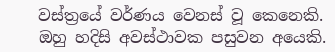වස්ත්‍රයේ වර්ණය වෙනස් වූ කෙනෙකි. ඔහු හදිසි අවස්ථාවක පසුවන අයෙකි.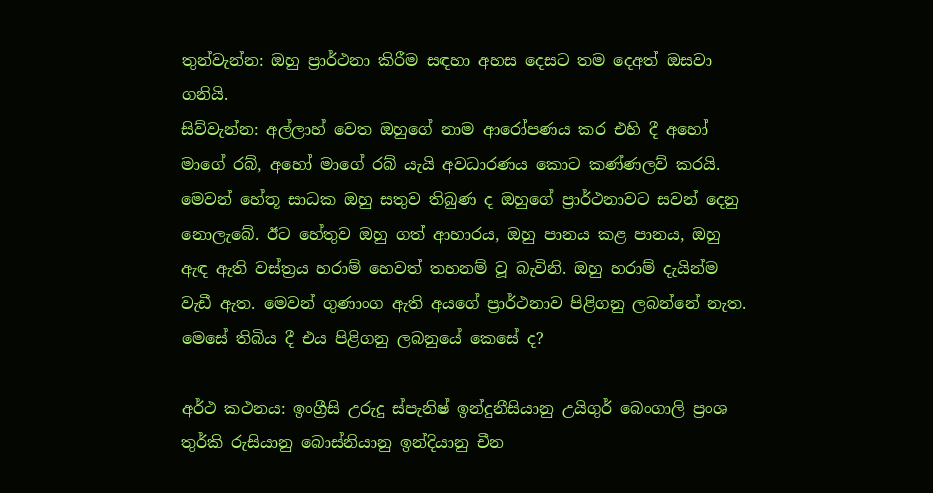තුන්වැන්න: ඔහු ප්‍රාර්ථනා කිරීම සඳහා අහස දෙසට තම දෙඅත් ඔසවා ගනියි.
සිව්වැන්න: අල්ලාහ් වෙත ඔහුගේ නාම ආරෝපණය කර එහි දී අහෝ මාගේ රබ්, අහෝ මාගේ රබ් යැයි අවධාරණය කොට කණ්ණලව් කරයි.
මෙවන් හේතූ සාධක ඔහු සතුව තිබුණ ද ඔහුගේ ප්‍රාර්ථනාවට සවන් දෙනු නොලැබේ. ඊට හේතුව ඔහු ගත් ආහාරය, ඔහු පානය කළ පානය, ඔහු ඇඳ ඇති වස්ත්‍රය හරාම් හෙවත් තහනම් වූ බැවිනි. ඔහු හරාම් දැයින්ම වැඩී ඇත. මෙවන් ගුණාංග ඇති අයගේ ප්‍රාර්ථනාව පිළිගනු ලබන්නේ නැත. මෙසේ තිබිය දී එය පිළිගනු ලබනුයේ කෙසේ ද?

අර්ථ කථනය: ඉංග්‍රීසි උරුදු ස්පැනිෂ් ඉන්දුනීසියානු උයිගුර් බෙංගාලි ප්‍රංශ තුර්කි රුසියානු බොස්නියානු ඉන්දියානු චීන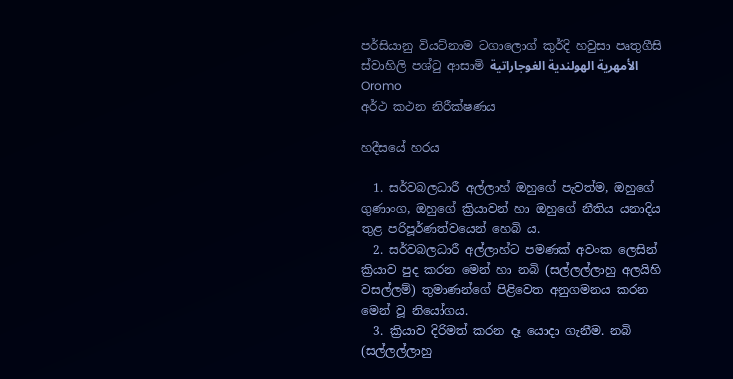පර්සියානු වියට්නාම ටගාලොග් කුර්දි හවුසා පෘතුගීසි ස්වාහිලි පශ්ටු ආසාමි الأمهرية الهولندية الغوجاراتية Oromo
අර්ථ කථන නිරීක්ෂණය

හදීසයේ හරය

  1. සර්වබලධාරී අල්ලාහ් ඔහුගේ පැවත්ම, ඔහුගේ ගුණාංග, ඔහුගේ ක්‍රියාවන් හා ඔහුගේ නීතිය යනාදිය තුළ පරිපූර්ණත්වයෙන් හෙබි ය.
  2. සර්වබලධාරී අල්ලාහ්ට පමණක් අවංක ලෙසින් ක්‍රියාව පුද කරන මෙන් හා නබි (සල්ලල්ලාහු අලයිහි වසල්ලම්) තුමාණන්ගේ පිළිවෙත අනුගමනය කරන මෙන් වූ නියෝගය.
  3. ක්‍රියාව දිරිමත් කරන දෑ යොදා ගැනීම. නබි (සල්ලල්ලාහු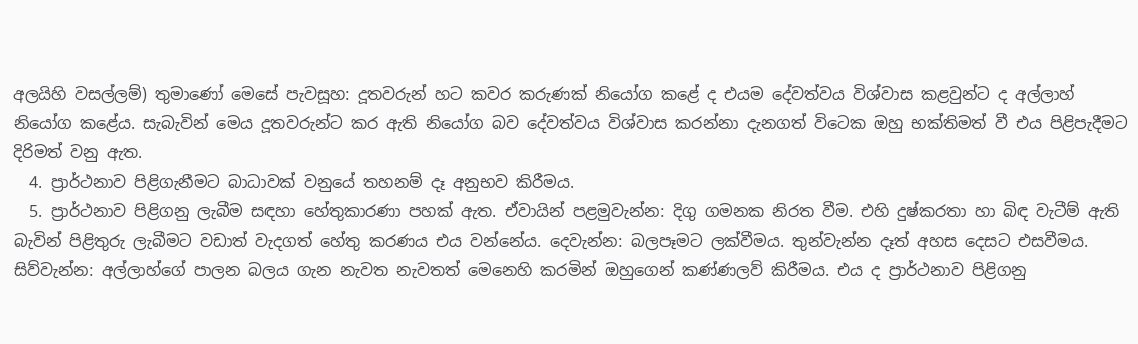අලයිහි වසල්ලම්) තුමාණෝ මෙසේ පැවසූහ: දූතවරුන් හට කවර කරුණක් නියෝග කළේ ද එයම දේවත්වය විශ්වාස කළවුන්ට ද අල්ලාහ් නියෝග කළේය. සැබැවින් මෙය දූතවරුන්ට කර ඇති නියෝග බව දේවත්වය විශ්වාස කරන්නා දැනගත් විටෙක ඔහු භක්තිමත් වී එය පිළිපැදීමට දිරිමත් වනු ඇත.
  4. ප්‍රාර්ථනාව පිළිගැනීමට බාධාවක් වනුයේ තහනම් දෑ අනුභව කිරීමය.
  5. ප්‍රාර්ථනාව පිළිගනු ලැබීම සඳහා හේතුකාරණා පහක් ඇත. ඒවායින් පළමුවැන්න: දිගු ගමනක නිරත වීම. එහි දුෂ්කරතා හා බිඳ වැටීම් ඇති බැවින් පිළිතුරු ලැබීමට වඩාත් වැදගත් හේතු කරණය එය වන්නේය. දෙවැන්න: බලපෑමට ලක්වීමය. තුන්වැන්න දෑත් අහස දෙසට එසවීමය. සිව්වැන්න: අල්ලාහ්ගේ පාලන බලය ගැන ‌නැවත නැවතත් මෙනෙහි කරමින් ඔහුගෙන් කණ්ණලව් කිරීමය. එය ද ප්‍රාර්ථනාව පිළිගනු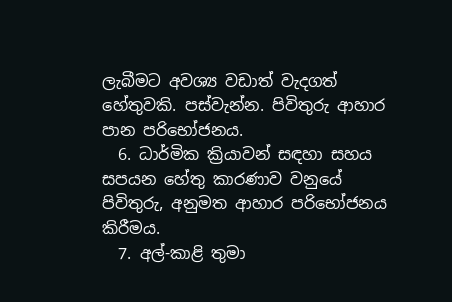ලැබීමට අවශ්‍ය වඩාත් වැදගත් හේතුවකි. පස්වැන්න. පිවිතුරු ආහාර පාන පරිභෝජනය.
  6. ධාර්මික ක්‍රියාවන් සඳහා සහය සපයන හේතු කාරණාව වනුයේ පිවිතුරු, අනුමත ආහාර පරිභෝජනය කිරීමය.
  7. අල්-කාළි තුමා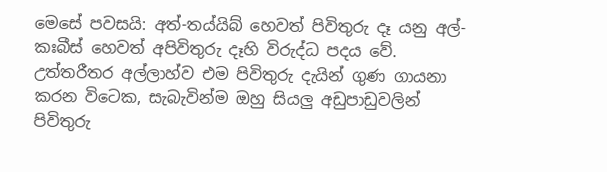මෙ‌සේ පවසයි: අත්-තය්යිබ් හෙවත් පිවිතුරු දෑ යනු අල්-කඃබීස් හෙවත් අපිවිතුරු දෑහි විරුද්ධ පදය වේ. උත්තරීතර අල්ලාහ්ව එම පිවිතුරු දැයින් ගුණ ගායනා කරන විටෙක, සැබැවින්ම ඔහු සියලු අඩුපාඩුවලින් පිවිතුරු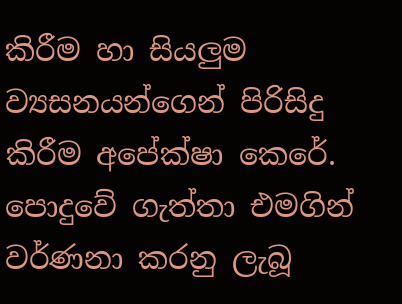කිරීම හා සියලුම ව්‍යසනයන්ගෙන් පිරිසිදු කිරීම අපේක්ෂා කෙරේ. පොදුවේ ගැත්තා එමගින් වර්ණනා කරනු ලැබූ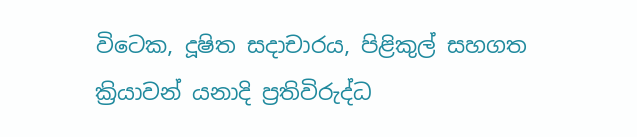විටෙක, දූෂිත සදාචාරය, පිළිකුල් සහගත ක්‍රියාවන් යනාදි ප්‍රතිවිරුද්ධ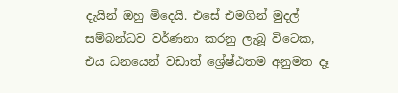දැයින් ඔහු මිදෙයි. එසේ එමගින් මුදල් සම්බන්ධව වර්ණනා කරනු ලැබූ විටෙක, එය ධනයෙන් වඩාත් ශ්‍රේෂ්ඨතම අනුමත දෑ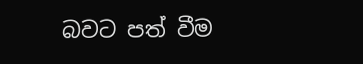බවට පත් වීම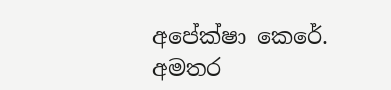අපේක්ෂා කෙරේ.
අමතර